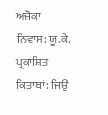ਅਜੋਕਾ ਨਿਵਾਸ: ਯੂ.ਕੇ.
ਪ੍ਰਕਾਸ਼ਿਤ ਕਿਤਾਬਾਂ: ਜਿਉਂ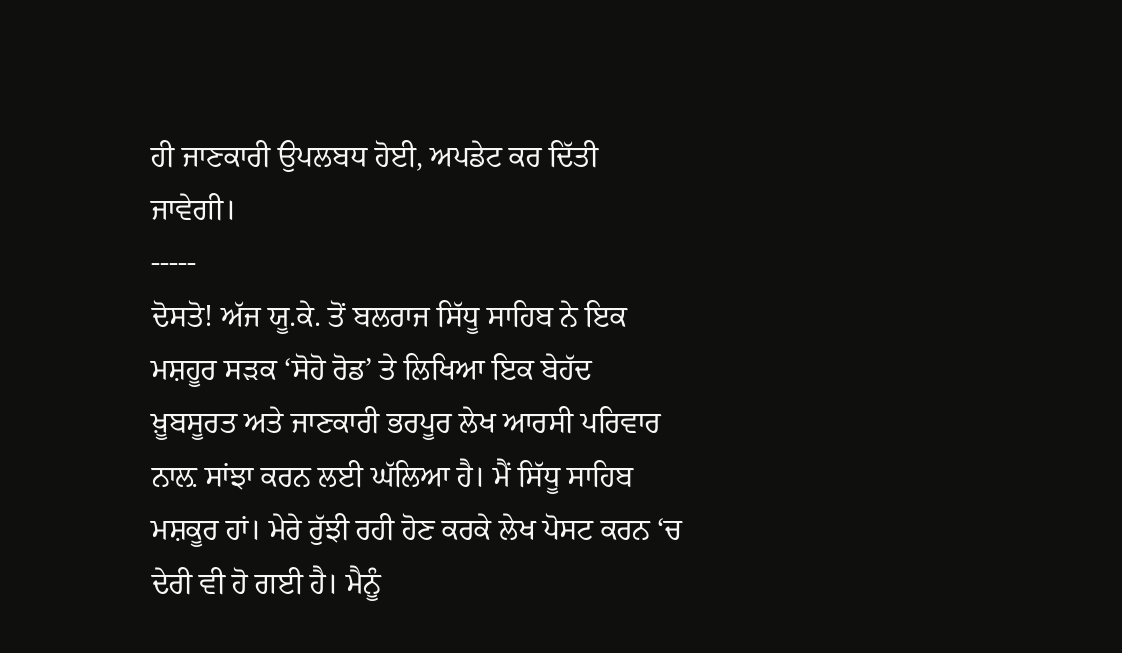ਹੀ ਜਾਣਕਾਰੀ ਉਪਲਬਧ ਹੋਈ, ਅਪਡੇਟ ਕਰ ਦਿੱਤੀ ਜਾਵੇਗੀ।
-----
ਦੋਸਤੋ! ਅੱਜ ਯੂ.ਕੇ. ਤੋਂ ਬਲਰਾਜ ਸਿੱਧੂ ਸਾਹਿਬ ਨੇ ਇਕ ਮਸ਼ਹੂਰ ਸੜਕ ‘ਸੋਹੋ ਰੋਡ’ ਤੇ ਲਿਖਿਆ ਇਕ ਬੇਹੱਦ ਖ਼ੂਬਸੂਰਤ ਅਤੇ ਜਾਣਕਾਰੀ ਭਰਪੂਰ ਲੇਖ ਆਰਸੀ ਪਰਿਵਾਰ ਨਾਲ਼ ਸਾਂਝਾ ਕਰਨ ਲਈ ਘੱਲਿਆ ਹੈ। ਮੈਂ ਸਿੱਧੂ ਸਾਹਿਬ ਮਸ਼ਕੂਰ ਹਾਂ। ਮੇਰੇ ਰੁੱਝੀ ਰਹੀ ਹੋਣ ਕਰਕੇ ਲੇਖ ਪੋਸਟ ਕਰਨ ‘ਚ ਦੇਰੀ ਵੀ ਹੋ ਗਈ ਹੈ। ਮੈਨੂੰ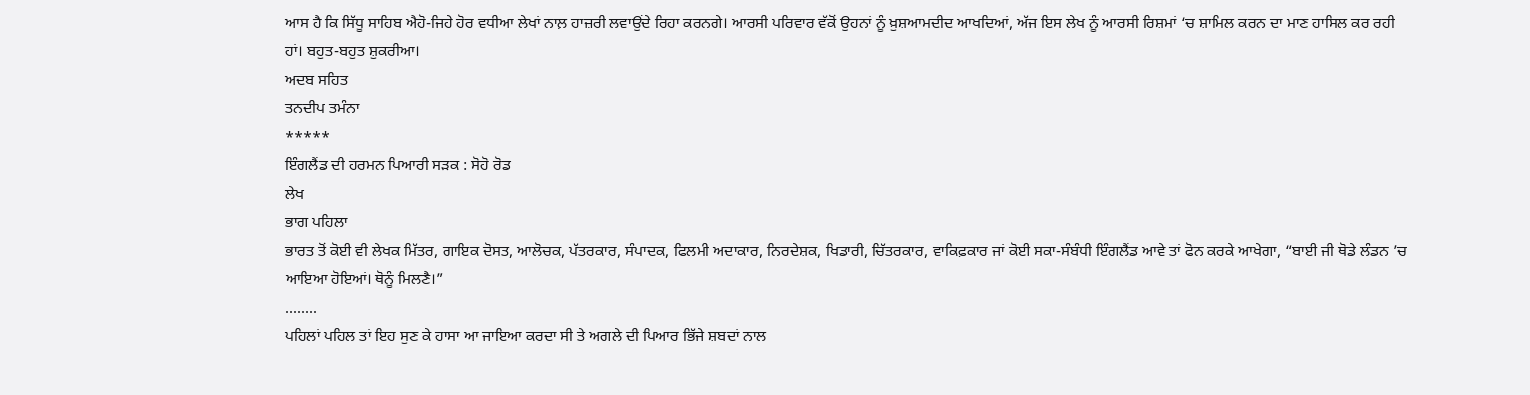ਆਸ ਹੈ ਕਿ ਸਿੱਧੂ ਸਾਹਿਬ ਐਹੋ-ਜਿਹੇ ਹੋਰ ਵਧੀਆ ਲੇਖਾਂ ਨਾਲ਼ ਹਾਜ਼ਰੀ ਲਵਾਉਂਦੇ ਰਿਹਾ ਕਰਨਗੇ। ਆਰਸੀ ਪਰਿਵਾਰ ਵੱਕੋਂ ਉਹਨਾਂ ਨੂੰ ਖ਼ੁਸ਼ਆਮਦੀਦ ਆਖਦਿਆਂ, ਅੱਜ ਇਸ ਲੇਖ ਨੂੰ ਆਰਸੀ ਰਿਸ਼ਮਾਂ ‘ਚ ਸ਼ਾਮਿਲ ਕਰਨ ਦਾ ਮਾਣ ਹਾਸਿਲ ਕਰ ਰਹੀ ਹਾਂ। ਬਹੁਤ-ਬਹੁਤ ਸ਼ੁਕਰੀਆ।
ਅਦਬ ਸਹਿਤ
ਤਨਦੀਪ ਤਮੰਨਾ
*****
ਇੰਗਲੈਂਡ ਦੀ ਹਰਮਨ ਪਿਆਰੀ ਸੜਕ : ਸੋਹੋ ਰੋਡ
ਲੇਖ
ਭਾਗ ਪਹਿਲਾ
ਭਾਰਤ ਤੋਂ ਕੋਈ ਵੀ ਲੇਖਕ ਮਿੱਤਰ, ਗਾਇਕ ਦੋਸਤ, ਆਲੋਚਕ, ਪੱਤਰਕਾਰ, ਸੰਪਾਦਕ, ਫਿਲਮੀ ਅਦਾਕਾਰ, ਨਿਰਦੇਸ਼ਕ, ਖਿਡਾਰੀ, ਚਿੱਤਰਕਾਰ, ਵਾਕਿਫ਼ਕਾਰ ਜਾਂ ਕੋਈ ਸਕਾ-ਸੰਬੰਧੀ ਇੰਗਲੈਂਡ ਆਵੇ ਤਾਂ ਫੋਨ ਕਰਕੇ ਆਖੇਗਾ, “ਬਾਈ ਜੀ ਥੋਡੇ ਲੰਡਨ ’ਚ ਆਇਆ ਹੋਇਆਂ। ਥੋਨੂੰ ਮਿਲਣੈ।”
........
ਪਹਿਲਾਂ ਪਹਿਲ ਤਾਂ ਇਹ ਸੁਣ ਕੇ ਹਾਸਾ ਆ ਜਾਇਆ ਕਰਦਾ ਸੀ ਤੇ ਅਗਲੇ ਦੀ ਪਿਆਰ ਭਿੱਜੇ ਸ਼ਬਦਾਂ ਨਾਲ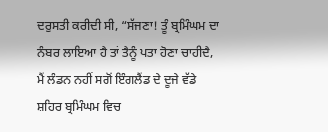ਦਰੁਸਤੀ ਕਰੀਦੀ ਸੀ, “ਸੱਜਣਾ! ਤੂੰ ਬ੍ਰਮਿੰਘਮ ਦਾ ਨੰਬਰ ਲਾਇਆ ਹੈ ਤਾਂ ਤੈਨੂੰ ਪਤਾ ਹੋਣਾ ਚਾਹੀਦੈ, ਮੈਂ ਲੰਡਨ ਨਹੀਂ ਸਗੋਂ ਇੰਗਲੈਂਡ ਦੇ ਦੂਜੇ ਵੱਡੇ ਸ਼ਹਿਰ ਬ੍ਰਮਿੰਘਮ ਵਿਚ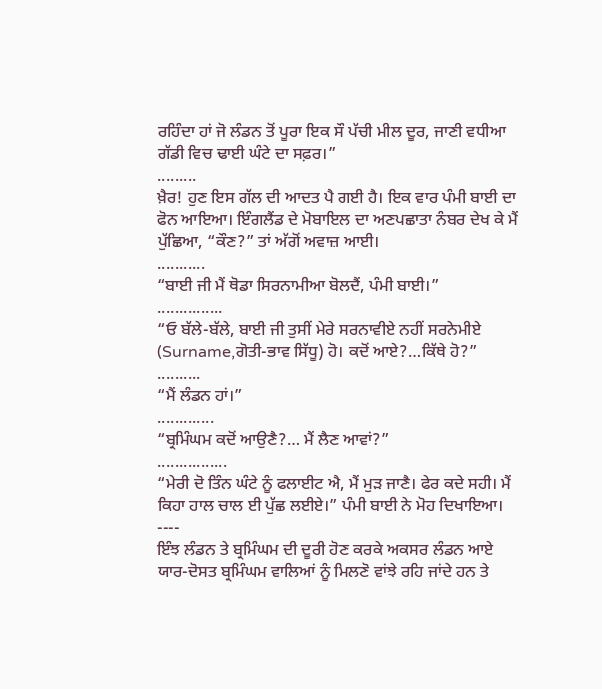ਰਹਿੰਦਾ ਹਾਂ ਜੋ ਲੰਡਨ ਤੋਂ ਪੂਰਾ ਇਕ ਸੌ ਪੱਚੀ ਮੀਲ ਦੂਰ, ਜਾਣੀ ਵਧੀਆ ਗੱਡੀ ਵਿਚ ਢਾਈ ਘੰਟੇ ਦਾ ਸਫ਼ਰ।”
.........
ਖ਼ੈਰ! ਹੁਣ ਇਸ ਗੱਲ ਦੀ ਆਦਤ ਪੈ ਗਈ ਹੈ। ਇਕ ਵਾਰ ਪੰਮੀ ਬਾਈ ਦਾ ਫੋਨ ਆਇਆ। ਇੰਗਲੈਂਡ ਦੇ ਮੋਬਾਇਲ ਦਾ ਅਣਪਛਾਤਾ ਨੰਬਰ ਦੇਖ ਕੇ ਮੈਂ ਪੁੱਛਿਆ, “ਕੌਣ?” ਤਾਂ ਅੱਗੋਂ ਅਵਾਜ਼ ਆਈ।
...........
“ਬਾਈ ਜੀ ਮੈਂ ਥੋਡਾ ਸਿਰਨਾਮੀਆ ਬੋਲਦੈਂ, ਪੰਮੀ ਬਾਈ।”
...............
“ਓ ਬੱਲੇ-ਬੱਲੇ, ਬਾਈ ਜੀ ਤੁਸੀਂ ਮੇਰੇ ਸਰਨਾਵੀਏ ਨਹੀਂ ਸਰਨੇਮੀਏ (Surname,ਗੋਤੀ-ਭਾਵ ਸਿੱਧੂ) ਹੋ। ਕਦੋਂ ਆਏ?…ਕਿੱਥੇ ਹੋ?”
..........
“ਮੈਂ ਲੰਡਨ ਹਾਂ।”
.............
“ਬ੍ਰਮਿੰਘਮ ਕਦੋਂ ਆਉਣੈ?… ਮੈਂ ਲੈਣ ਆਵਾਂ?”
................
“ਮੇਰੀ ਦੋ ਤਿੰਨ ਘੰਟੇ ਨੂੰ ਫਲਾਈਟ ਐ, ਮੈਂ ਮੁੜ ਜਾਣੈ। ਫੇਰ ਕਦੇ ਸਹੀ। ਮੈਂ ਕਿਹਾ ਹਾਲ ਚਾਲ ਈ ਪੁੱਛ ਲਈਏ।” ਪੰਮੀ ਬਾਈ ਨੇ ਮੋਹ ਦਿਖਾਇਆ।
----
ਇੰਝ ਲੰਡਨ ਤੇ ਬ੍ਰਮਿੰਘਮ ਦੀ ਦੂਰੀ ਹੋਣ ਕਰਕੇ ਅਕਸਰ ਲੰਡਨ ਆਏ ਯਾਰ-ਦੋਸਤ ਬ੍ਰਮਿੰਘਮ ਵਾਲਿਆਂ ਨੂੰ ਮਿਲਣੋ ਵਾਂਝੇ ਰਹਿ ਜਾਂਦੇ ਹਨ ਤੇ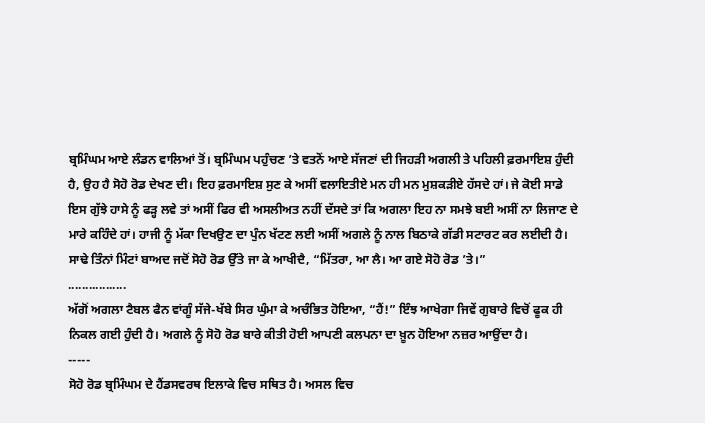ਬ੍ਰਮਿੰਘਮ ਆਏ ਲੰਡਨ ਵਾਲਿਆਂ ਤੋਂ। ਬ੍ਰਮਿੰਘਮ ਪਹੁੰਚਣ ’ਤੇ ਵਤਨੋਂ ਆਏ ਸੱਜਣਾਂ ਦੀ ਜਿਹੜੀ ਅਗਲੀ ਤੇ ਪਹਿਲੀ ਫ਼ਰਮਾਇਸ਼ ਹੁੰਦੀ ਹੈ, ਉਹ ਹੈ ਸੋਹੋ ਰੋਡ ਦੇਖਣ ਦੀ। ਇਹ ਫ਼ਰਮਾਇਸ਼ ਸੁਣ ਕੇ ਅਸੀਂ ਵਲਾਇਤੀਏ ਮਨ ਹੀ ਮਨ ਮੁਸ਼ਕੜੀਏ ਹੱਸਦੇ ਹਾਂ। ਜੇ ਕੋਈ ਸਾਡੇ ਇਸ ਗੁੱਝੇ ਹਾਸੇ ਨੂੰ ਫੜ੍ਹ ਲਵੇ ਤਾਂ ਅਸੀਂ ਫਿਰ ਵੀ ਅਸਲੀਅਤ ਨਹੀਂ ਦੱਸਦੇ ਤਾਂ ਕਿ ਅਗਲਾ ਇਹ ਨਾ ਸਮਝੇ ਬਈ ਅਸੀਂ ਨਾ ਲਿਜਾਣ ਦੇ ਮਾਰੇ ਕਹਿੰਦੇ ਹਾਂ। ਹਾਜੀ ਨੂੰ ਮੱਕਾ ਦਿਖਉਣ ਦਾ ਪੁੰਨ ਖੱਟਣ ਲਈ ਅਸੀਂ ਅਗਲੇ ਨੂੰ ਨਾਲ ਬਿਠਾਕੇ ਗੱਡੀ ਸਟਾਰਟ ਕਰ ਲਈਦੀ ਹੈ। ਸਾਢੇ ਤਿੰਨਾਂ ਮਿੰਟਾਂ ਬਾਅਦ ਜਦੋਂ ਸੋਹੋ ਰੋਡ ਉੱਤੇ ਜਾ ਕੇ ਆਖੀਦੈ, “ਮਿੱਤਰਾ, ਆ ਲੈ। ਆ ਗਏ ਸੋਹੋ ਰੋਡ ’ਤੇ।”
.................
ਅੱਗੋਂ ਅਗਲਾ ਟੈਬਲ ਫੈਨ ਵਾਂਗੂੰ ਸੱਜੇ-ਖੱਬੇ ਸਿਰ ਘੁੰਮਾ ਕੇ ਅਚੰਭਿਤ ਹੋਇਆ, “ਹੈਂ!” ਇੰਝ ਆਖੇਗਾ ਜਿਵੇਂ ਗੁਬਾਰੇ ਵਿਚੋਂ ਫੂਕ ਹੀ ਨਿਕਲ ਗਈ ਹੁੰਦੀ ਹੈ। ਅਗਲੇ ਨੂੰ ਸੋਹੋ ਰੋਡ ਬਾਰੇ ਕੀਤੀ ਹੋਈ ਆਪਣੀ ਕਲਪਨਾ ਦਾ ਖ਼ੂਨ ਹੋਇਆ ਨਜ਼ਰ ਆਉਂਦਾ ਹੈ।
-----
ਸੋਹੋ ਰੋਡ ਬ੍ਰਮਿੰਘਮ ਦੇ ਹੈਂਡਸਵਰਥ ਇਲਾਕੇ ਵਿਚ ਸਥਿਤ ਹੈ। ਅਸਲ ਵਿਚ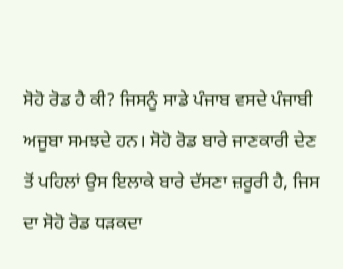ਸੋਹੋ ਰੋਡ ਹੈ ਕੀ? ਜਿਸਨੂੰ ਸਾਡੇ ਪੰਜਾਬ ਵਸਦੇ ਪੰਜਾਬੀ ਅਜੂਬਾ ਸਮਝਦੇ ਹਨ। ਸੋਹੋ ਰੋਡ ਬਾਰੇ ਜਾਣਕਾਰੀ ਦੇਣ ਤੋਂ ਪਹਿਲਾਂ ਉਸ ਇਲਾਕੇ ਬਾਰੇ ਦੱਸਣਾ ਜ਼ਰੂਰੀ ਹੈ, ਜਿਸ ਦਾ ਸੋਹੋ ਰੋਡ ਧੜਕਦਾ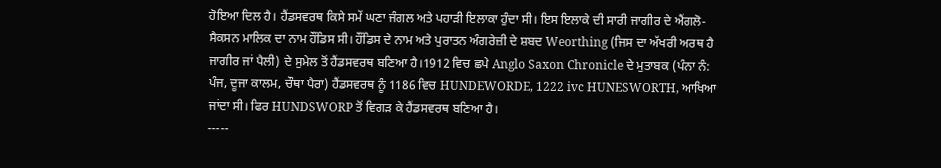ਹੋਇਆ ਦਿਲ ਹੈ। ਹੈਂਡਸਵਰਥ ਕਿਸੇ ਸਮੇਂ ਘਣਾ ਜੰਗਲ ਅਤੇ ਪਹਾੜੀ ਇਲਾਕਾ ਹੁੰਦਾ ਸੀ। ਇਸ ਇਲਾਕੇ ਦੀ ਸਾਰੀ ਜਾਗੀਰ ਦੇ ਐਂਗਲੋ-ਸੈਕਸਨ ਮਾਲਿਕ ਦਾ ਨਾਮ ਹੌਂਡਿਸ ਸੀ। ਹੌਂਡਿਸ ਦੇ ਨਾਮ ਅਤੇ ਪੁਰਾਤਨ ਅੰਗਰੇਜ਼ੀ ਦੇ ਸ਼ਬਦ Weorthing (ਜਿਸ ਦਾ ਅੱਖਰੀ ਅਰਥ ਹੈ ਜਾਗੀਰ ਜਾਂ ਪੈਲੀ) ਦੇ ਸੁਮੇਲ ਤੋਂ ਹੈਂਡਸਵਰਥ ਬਣਿਆ ਹੈ।1912 ਵਿਚ ਛਪੇ Anglo Saxon Chronicle ਦੇ ਮੁਤਾਬਕ (ਪੰਨਾ ਨੰ: ਪੰਜ, ਦੂਜਾ ਕਾਲਮ, ਚੌਥਾ ਪੈਰਾ) ਹੈਂਡਸਵਰਥ ਨੂੰ 1186 ਵਿਚ HUNDEWORDE, 1222 ivc HUNESWORTH, ਆਖਿਆ ਜਾਂਦਾ ਸੀ। ਫਿਰ HUNDSWORP ਤੋਂ ਵਿਗੜ ਕੇ ਹੈਂਡਸਵਰਥ ਬਣਿਆ ਹੈ।
-----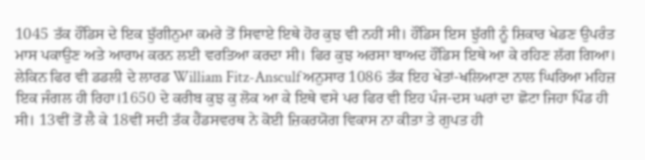1045 ਤੱਕ ਹੌਂਡਿਸ ਦੇ ਇਕ ਝੁੱਗੀਨੁਮਾ ਕਮਰੇ ਤੋਂ ਸਿਵਾਏ ਇਥੇ ਹੋਰ ਕੁਝ ਵੀ ਨਹੀਂ ਸੀ। ਹੌਂਡਿਸ ਇਸ ਝੁੱਗੀ ਨੂੰ ਸ਼ਿਕਾਰ ਖੇਡਣ ਉਪਰੰਤ ਮਾਸ ਪਕਾਉਣ ਅਤੇ ਆਰਾਮ ਕਰਨ ਲਈ ਵਰਤਿਆ ਕਰਦਾ ਸੀ। ਫਿਰ ਕੁਝ ਅਰਸਾ ਬਾਅਦ ਹੌਂਡਿਸ ਇਥੇ ਆ ਕੇ ਰਹਿਣ ਲੱਗ ਗਿਆ। ਲੇਕਿਨ ਫਿਰ ਵੀ ਡਡਲੀ ਦੇ ਲਾਰਡ William Fitz-Ansculf ਅਨੁਸਾਰ 1086 ਤੱਕ ਇਹ ਖੇਤਾਂ-ਖਲਿਆਣਾ ਨਾਲ ਘਿਰਿਆ ਮਹਿਜ਼ ਇਕ ਜੰਗਲ ਹੀ ਰਿਹਾ।1650 ਦੇ ਕਰੀਬ ਕੁਝ ਕੁ ਲੋਕ ਆ ਕੇ ਇਥੇ ਵਸੇ ਪਰ ਫਿਰ ਵੀ ਇਹ ਪੰਜ-ਦਸ ਘਰਾਂ ਦਾ ਛੋਟਾ ਜਿਹਾ ਪਿੰਡ ਹੀ ਸੀ। 13ਵੀਂ ਤੋਂ ਲੈ ਕੇ 18ਵੀਂ ਸਦੀ ਤੱਕ ਹੈਂਡਸਵਰਥ ਨੇ ਕੋਈ ਜ਼ਿਕਰਯੋਗ ਵਿਕਾਸ ਨਾ ਕੀਤਾ ਤੇ ਗੁਪਤ ਹੀ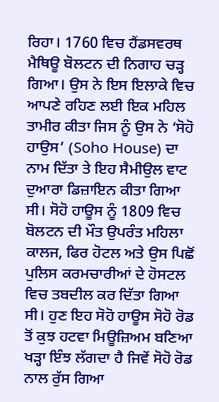ਰਿਹਾ। 1760 ਵਿਚ ਹੈਂਡਸਵਰਥ ਮੈਥਿਊ ਬੋਲਟਨ ਦੀ ਨਿਗਾਹ ਚੜ੍ਹ ਗਿਆ। ਉਸ ਨੇ ਇਸ ਇਲਾਕੇ ਵਿਚ ਆਪਣੇ ਰਹਿਣ ਲਈ ਇਕ ਮਹਿਲ ਤਾਮੀਰ ਕੀਤਾ ਜਿਸ ਨੂੰ ਉਸ ਨੇ ‘ਸੋਹੋ ਹਾਉਸ’ (Soho House) ਦਾ ਨਾਮ ਦਿੱਤਾ ਤੇ ਇਹ ਸੈਮੀਉਲ ਵਾਟ ਦੁਆਰਾ ਡਿਜ਼ਾਇਨ ਕੀਤਾ ਗਿਆ ਸੀ। ਸੋਹੋ ਹਾਊਸ ਨੂੰ 1809 ਵਿਚ ਬੋਲਟਨ ਦੀ ਮੌਤ ਉਪਰੰਤ ਮਹਿਲਾ ਕਾਲਜ, ਫਿਰ ਹੋਟਲ ਅਤੇ ਉਸ ਪਿਛੋਂ ਪੁਲਿਸ ਕਰਮਚਾਰੀਆਂ ਦੇ ਹੋਸਟਲ ਵਿਚ ਤਬਦੀਲ ਕਰ ਦਿੱਤਾ ਗਿਆ ਸੀ। ਹੁਣ ਇਹ ਸੋਹੋ ਹਾਊਸ ਸੋਹੋ ਰੋਡ ਤੋਂ ਕੁਝ ਹਟਵਾ ਮਿਊਜ਼ਿਅਮ ਬਣਿਆ ਖੜ੍ਹਾ ਇੰਝ ਲੱਗਦਾ ਹੈ ਜਿਵੇਂ ਸੋਹੋ ਰੋਡ ਨਾਲ ਰੁੱਸ ਗਿਆ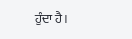ਹੁੰਦਾ ਹੈ।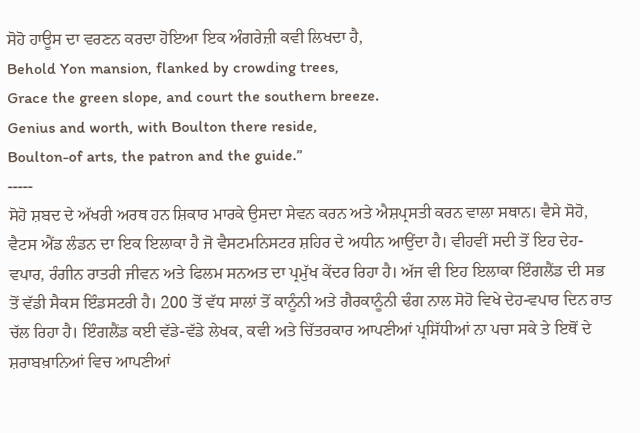ਸੋਹੋ ਹਾਊਸ ਦਾ ਵਰਣਨ ਕਰਦਾ ਹੋਇਆ ਇਕ ਅੰਗਰੇਜ਼ੀ ਕਵੀ ਲਿਖਦਾ ਹੈ,
Behold Yon mansion, flanked by crowding trees,
Grace the green slope, and court the southern breeze.
Genius and worth, with Boulton there reside,
Boulton-of arts, the patron and the guide.”
-----
ਸੋਹੋ ਸ਼ਬਦ ਦੇ ਅੱਖਰੀ ਅਰਥ ਹਨ ਸ਼ਿਕਾਰ ਮਾਰਕੇ ਉਸਦਾ ਸੇਵਨ ਕਰਨ ਅਤੇ ਐਸ਼ਪ੍ਰਸਤੀ ਕਰਨ ਵਾਲਾ ਸਥਾਨ। ਵੈਸੇ ਸੋਹੋ, ਵੈਟਸ ਐਂਡ ਲੰਡਨ ਦਾ ਇਕ ਇਲਾਕਾ ਹੈ ਜੋ ਵੈਸਟਮਨਿਸਟਰ ਸ਼ਹਿਰ ਦੇ ਅਧੀਨ ਆਉਂਦਾ ਹੈ। ਵੀਹਵੀਂ ਸਦੀ ਤੋਂ ਇਹ ਦੇਹ-ਵਪਾਰ, ਰੰਗੀਨ ਰਾਤਰੀ ਜੀਵਨ ਅਤੇ ਫਿਲਮ ਸਨਅਤ ਦਾ ਪ੍ਰਮੁੱਖ ਕੇਂਦਰ ਰਿਹਾ ਹੈ। ਅੱਜ ਵੀ ਇਹ ਇਲਾਕਾ ਇੰਗਲੈਂਡ ਦੀ ਸਭ ਤੋਂ ਵੱਡੀ ਸੈਕਸ ਇੰਡਸਟਰੀ ਹੈ। 200 ਤੋਂ ਵੱਧ ਸਾਲਾਂ ਤੋਂ ਕਾਨੂੰਨੀ ਅਤੇ ਗੈਰਕਾਨੂੰਨੀ ਢੰਗ ਨਾਲ ਸੋਹੋ ਵਿਖੇ ਦੇਹ-ਵਪਾਰ ਦਿਨ ਰਾਤ ਚੱਲ ਰਿਹਾ ਹੈ। ਇੰਗਲੈਂਡ ਕਈ ਵੱਡੇ-ਵੱਡੇ ਲੇਖਕ, ਕਵੀ ਅਤੇ ਚਿੱਤਰਕਾਰ ਆਪਣੀਆਂ ਪ੍ਰਸਿੱਧੀਆਂ ਨਾ ਪਚਾ ਸਕੇ ਤੇ ਇਥੋਂ ਦੇ ਸ਼ਰਾਬਖ਼ਾਨਿਆਂ ਵਿਚ ਆਪਣੀਆਂ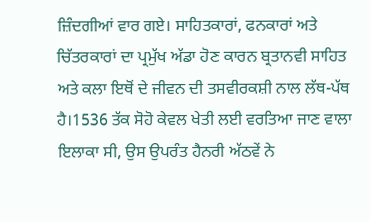ਜ਼ਿੰਦਗੀਆਂ ਵਾਰ ਗਏ। ਸਾਹਿਤਕਾਰਾਂ, ਫਨਕਾਰਾਂ ਅਤੇ ਚਿੱਤਰਕਾਰਾਂ ਦਾ ਪ੍ਰਮੁੱਖ ਅੱਡਾ ਹੋਣ ਕਾਰਨ ਬ੍ਰਤਾਨਵੀ ਸਾਹਿਤ ਅਤੇ ਕਲਾ ਇਥੋਂ ਦੇ ਜੀਵਨ ਦੀ ਤਸਵੀਰਕਸ਼ੀ ਨਾਲ ਲੱਥ-ਪੱਥ ਹੈ।1536 ਤੱਕ ਸੋਹੋ ਕੇਵਲ ਖੇਤੀ ਲਈ ਵਰਤਿਆ ਜਾਣ ਵਾਲਾ ਇਲਾਕਾ ਸੀ, ਉਸ ਉਪਰੰਤ ਹੈਨਰੀ ਅੱਠਵੇਂ ਨੇ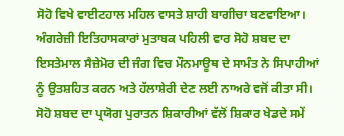ਸੋਹੋ ਵਿਖੇ ਵਾਈਟਹਾਲ ਮਹਿਲ ਵਾਸਤੇ ਸ਼ਾਹੀ ਬਾਗੀਚਾ ਬਣਵਾਇਆ। ਅੰਗਰੇਜ਼ੀ ਇਤਿਹਾਸਕਾਰਾਂ ਮੁਤਾਬਕ ਪਹਿਲੀ ਵਾਰ ਸੋਹੋ ਸ਼ਬਦ ਦਾ ਇਸਤੇਮਾਲ ਸੈਜ਼ੇਮੋਰ ਦੀ ਜੰਗ ਵਿਚ ਮੌਨਮਾਊਥ ਦੇ ਸਾਮੰਤ ਨੇ ਸਿਪਾਹੀਆਂ ਨੂੰ ਉਤਸ਼ਹਿਤ ਕਰਨ ਅਤੇ ਹੱਲਾਸ਼ੇਰੀ ਦੇਣ ਲਈ ਨਾਅਰੇ ਵਜੋਂ ਕੀਤਾ ਸੀ। ਸੋਹੋ ਸ਼ਬਦ ਦਾ ਪ੍ਰਯੋਗ ਪੁਰਾਤਨ ਸ਼ਿਕਾਰੀਆਂ ਵੱਲੋਂ ਸ਼ਿਕਾਰ ਖੇਡਦੇ ਸਮੇਂ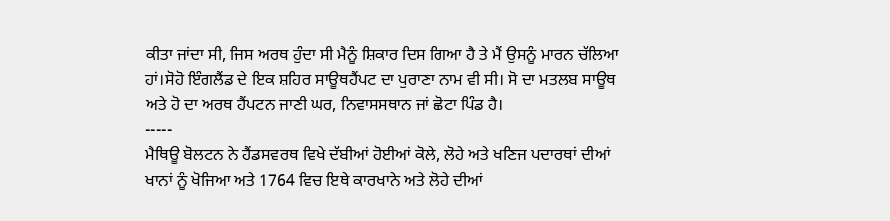ਕੀਤਾ ਜਾਂਦਾ ਸੀ, ਜਿਸ ਅਰਥ ਹੁੰਦਾ ਸੀ ਮੈਨੂੰ ਸ਼ਿਕਾਰ ਦਿਸ ਗਿਆ ਹੈ ਤੇ ਮੈਂ ਉਸਨੂੰ ਮਾਰਨ ਚੱਲਿਆ ਹਾਂ।ਸੋਹੋ ਇੰਗਲੈਂਡ ਦੇ ਇਕ ਸ਼ਹਿਰ ਸਾਊਥਹੈਂਪਟ ਦਾ ਪੁਰਾਣਾ ਨਾਮ ਵੀ ਸੀ। ਸੋ ਦਾ ਮਤਲਬ ਸਾਊਥ ਅਤੇ ਹੋ ਦਾ ਅਰਥ ਹੈਂਪਟਨ ਜਾਣੀ ਘਰ, ਨਿਵਾਸਸਥਾਨ ਜਾਂ ਛੋਟਾ ਪਿੰਡ ਹੈ।
-----
ਮੈਥਿਊ ਬੋਲਟਨ ਨੇ ਹੈਂਡਸਵਰਥ ਵਿਖੇ ਦੱਬੀਆਂ ਹੋਈਆਂ ਕੋਲੇ, ਲੋਹੇ ਅਤੇ ਖਣਿਜ ਪਦਾਰਥਾਂ ਦੀਆਂ ਖਾਨਾਂ ਨੂੰ ਖੋਜਿਆ ਅਤੇ 1764 ਵਿਚ ਇਥੇ ਕਾਰਖਾਨੇ ਅਤੇ ਲੋਹੇ ਦੀਆਂ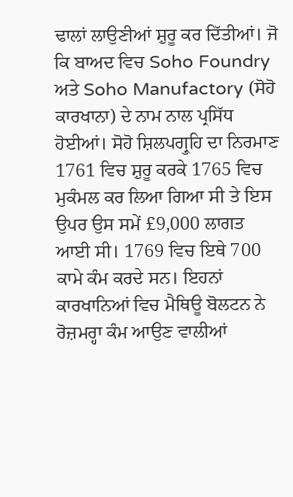ਢਾਲਾਂ ਲਾਉਣੀਆਂ ਸ਼ੁਰੂ ਕਰ ਦਿੱਤੀਆਂ। ਜੋ ਕਿ ਬਾਅਦ ਵਿਚ Soho Foundry ਅਤੇ Soho Manufactory (ਸੋਹੋ ਕਾਰਖਾਨਾ) ਦੇ ਨਾਮ ਨਾਲ ਪ੍ਰਸਿੱਧ ਹੋਈਆਂ। ਸੋਹੋ ਸ਼ਿਲਪਗ੍ਰੁਹਿ ਦਾ ਨਿਰਮਾਣ 1761 ਵਿਚ ਸ਼ੁਰੂ ਕਰਕੇ 1765 ਵਿਚ ਮੁਕੰਮਲ ਕਰ ਲਿਆ ਗਿਆ ਸੀ ਤੇ ਇਸ ਉਪਰ ਉਸ ਸਮੇਂ £9,000 ਲਾਗਤ ਆਈ ਸੀ। 1769 ਵਿਚ ਇਥੇ 700 ਕਾਮੇ ਕੰਮ ਕਰਦੇ ਸਨ। ਇਹਨਾਂ ਕਾਰਖਾਨਿਆਂ ਵਿਚ ਮੈਥਿਊ ਬੋਲਟਨ ਨੇ ਰੋਜ਼ਮਰ੍ਹਾ ਕੰਮ ਆਉਣ ਵਾਲੀਆਂ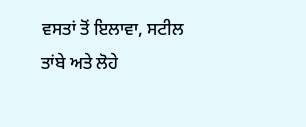ਵਸਤਾਂ ਤੋਂ ਇਲਾਵਾ, ਸਟੀਲ ਤਾਂਬੇ ਅਤੇ ਲੋਹੇ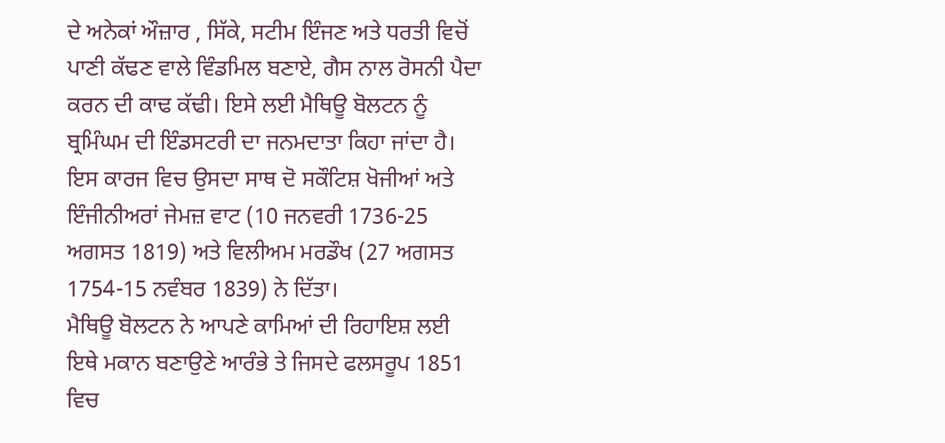ਦੇ ਅਨੇਕਾਂ ਔਜ਼ਾਰ , ਸਿੱਕੇ, ਸਟੀਮ ਇੰਜਣ ਅਤੇ ਧਰਤੀ ਵਿਚੋਂ ਪਾਣੀ ਕੱਢਣ ਵਾਲੇ ਵਿੰਡਮਿਲ ਬਣਾਏ, ਗੈਸ ਨਾਲ ਰੋਸਨੀ ਪੈਦਾ ਕਰਨ ਦੀ ਕਾਢ ਕੱਢੀ। ਇਸੇ ਲਈ ਮੈਥਿਊ ਬੋਲਟਨ ਨੂੰ ਬ੍ਰਮਿੰਘਮ ਦੀ ਇੰਡਸਟਰੀ ਦਾ ਜਨਮਦਾਤਾ ਕਿਹਾ ਜਾਂਦਾ ਹੈ। ਇਸ ਕਾਰਜ ਵਿਚ ਉਸਦਾ ਸਾਥ ਦੋ ਸਕੌਟਿਸ਼ ਖੋਜੀਆਂ ਅਤੇ ਇੰਜੀਨੀਅਰਾਂ ਜੇਮਜ਼ ਵਾਟ (10 ਜਨਵਰੀ 1736-25 ਅਗਸਤ 1819) ਅਤੇ ਵਿਲੀਅਮ ਮਰਡੌਖ (27 ਅਗਸਤ 1754-15 ਨਵੰਬਰ 1839) ਨੇ ਦਿੱਤਾ।
ਮੈਥਿਊ ਬੋਲਟਨ ਨੇ ਆਪਣੇ ਕਾਮਿਆਂ ਦੀ ਰਿਹਾਇਸ਼ ਲਈ ਇਥੇ ਮਕਾਨ ਬਣਾਉਣੇ ਆਰੰਭੇ ਤੇ ਜਿਸਦੇ ਫਲਸਰੂਪ 1851 ਵਿਚ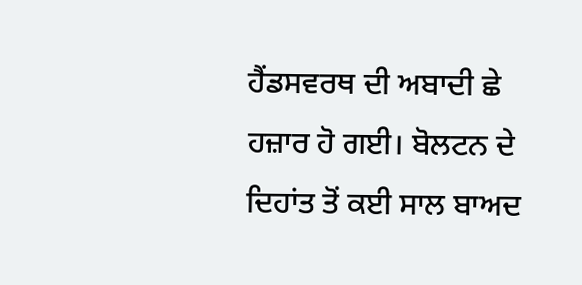ਹੈਂਡਸਵਰਥ ਦੀ ਅਬਾਦੀ ਛੇ ਹਜ਼ਾਰ ਹੋ ਗਈ। ਬੋਲਟਨ ਦੇ ਦਿਹਾਂਤ ਤੋਂ ਕਈ ਸਾਲ ਬਾਅਦ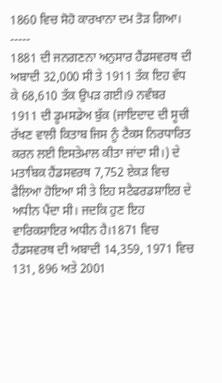1860 ਵਿਚ ਸੋਹੋ ਕਾਰਖਾਨਾ ਦਮ ਤੋੜ ਗਿਆ।
-----
1881 ਦੀ ਜਨਗਣਨਾ ਅਨੁਸਾਰ ਹੈਂਡਸਵਰਥ ਦੀ ਅਬਾਦੀ 32,000 ਸੀ ਤੇ 1911 ਤੱਕ ਇਹ ਵੱਧ ਕੇ 68,610 ਤੱਕ ਉਪੜ ਗਈ।9 ਨਵੰਬਰ 1911 ਦੀ ਡੂਮਸਡੇਅ ਬੁੱਕ (ਜਾਇਦਾਦ ਦੀ ਸੂਚੀ ਰੱਖਣ ਵਾਲੀ ਕਿਤਾਬ ਜਿਸ ਨੂੰ ਟੈਕਸ ਨਿਰਧਾਰਿਤ ਕਰਨ ਲਈ ਇਸਤੇਮਾਲ ਕੀਤਾ ਜਾਂਦਾ ਸੀ।) ਦੇ ਮਤਾਬਿਕ ਹੈਂਡਸਵਰਥ 7,752 ਏਕੜ ਵਿਚ ਫੈਲਿਆ ਹੋਇਆ ਸੀ ਤੇ ਇਹ ਸਟੈਫਰਡਸ਼ਾਇਰ ਦੇ ਅਧੀਨ ਪੈਂਦਾ ਸੀ। ਜਦਕਿ ਹੁਣ ਇਹ ਵਾਰਿਕਸ਼ਾਇਰ ਅਧੀਨ ਹੈ।1871 ਵਿਚ ਹੈਂਡਸਵਰਥ ਦੀ ਅਬਾਦੀ 14,359, 1971 ਵਿਚ 131, 896 ਅਤੇ 2001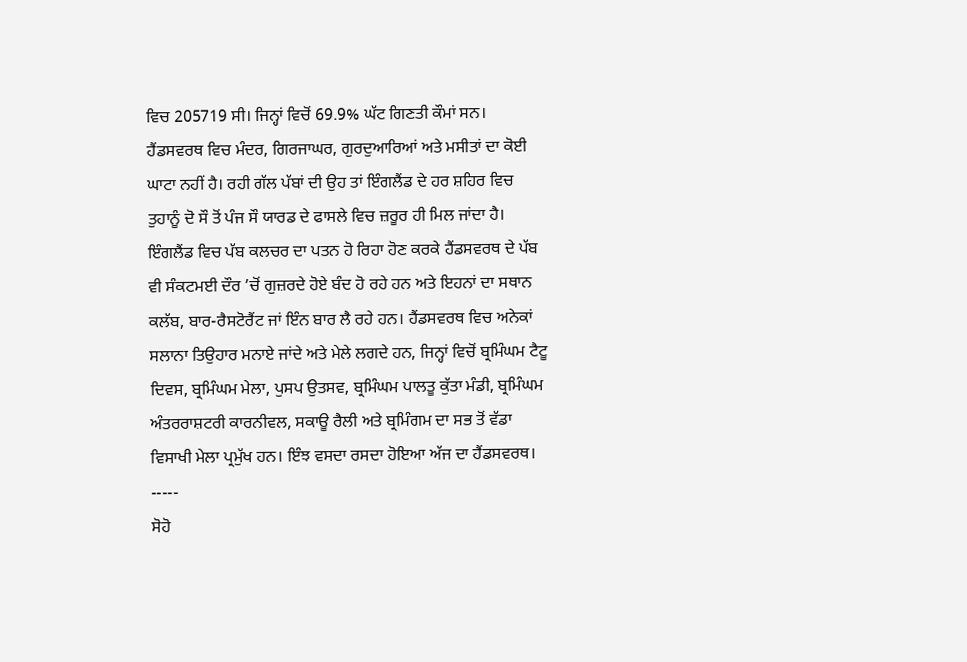ਵਿਚ 205719 ਸੀ। ਜਿਨ੍ਹਾਂ ਵਿਚੋਂ 69.9% ਘੱਟ ਗਿਣਤੀ ਕੌਮਾਂ ਸਨ। ਹੈਂਡਸਵਰਥ ਵਿਚ ਮੰਦਰ, ਗਿਰਜਾਘਰ, ਗੁਰਦੁਆਰਿਆਂ ਅਤੇ ਮਸੀਤਾਂ ਦਾ ਕੋਈ ਘਾਟਾ ਨਹੀਂ ਹੈ। ਰਹੀ ਗੱਲ ਪੱਬਾਂ ਦੀ ਉਹ ਤਾਂ ਇੰਗਲੈਂਡ ਦੇ ਹਰ ਸ਼ਹਿਰ ਵਿਚ ਤੁਹਾਨੂੰ ਦੋ ਸੌ ਤੋਂ ਪੰਜ ਸੌ ਯਾਰਡ ਦੇ ਫਾਸਲੇ ਵਿਚ ਜ਼ਰੂਰ ਹੀ ਮਿਲ ਜਾਂਦਾ ਹੈ। ਇੰਗਲੈਂਡ ਵਿਚ ਪੱਬ ਕਲਚਰ ਦਾ ਪਤਨ ਹੋ ਰਿਹਾ ਹੋਣ ਕਰਕੇ ਹੈਂਡਸਵਰਥ ਦੇ ਪੱਬ ਵੀ ਸੰਕਟਮਈ ਦੌਰ ’ਚੋਂ ਗੁਜ਼ਰਦੇ ਹੋਏ ਬੰਦ ਹੋ ਰਹੇ ਹਨ ਅਤੇ ਇਹਨਾਂ ਦਾ ਸਥਾਨ ਕਲੱਬ, ਬਾਰ-ਰੈਸਟੋਰੈਂਟ ਜਾਂ ਇੰਨ ਬਾਰ ਲੈ ਰਹੇ ਹਨ। ਹੈਂਡਸਵਰਥ ਵਿਚ ਅਨੇਕਾਂ ਸਲਾਨਾ ਤਿਉਹਾਰ ਮਨਾਏ ਜਾਂਦੇ ਅਤੇ ਮੇਲੇ ਲਗਦੇ ਹਨ, ਜਿਨ੍ਹਾਂ ਵਿਚੋਂ ਬ੍ਰਮਿੰਘਮ ਟੈਟੂ ਦਿਵਸ, ਬ੍ਰਮਿੰਘਮ ਮੇਲਾ, ਪੁਸਪ ਉਤਸਵ, ਬ੍ਰਮਿੰਘਮ ਪਾਲਤੂ ਕੁੱਤਾ ਮੰਡੀ, ਬ੍ਰਮਿੰਘਮ ਅੰਤਰਰਾਸ਼ਟਰੀ ਕਾਰਨੀਵਲ, ਸਕਾਊ ਰੈਲੀ ਅਤੇ ਬ੍ਰਮਿੰਗਮ ਦਾ ਸਭ ਤੋਂ ਵੱਡਾ ਵਿਸਾਖੀ ਮੇਲਾ ਪ੍ਰਮੁੱਖ ਹਨ। ਇੰਝ ਵਸਦਾ ਰਸਦਾ ਹੋਇਆ ਅੱਜ ਦਾ ਹੈਂਡਸਵਰਥ।
-----
ਸੋਹੋ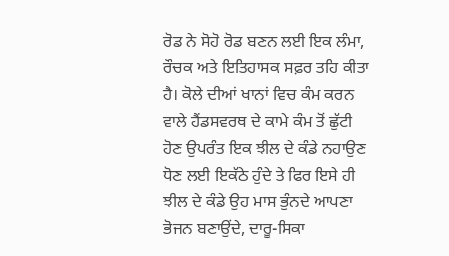ਰੋਡ ਨੇ ਸੋਹੋ ਰੋਡ ਬਣਨ ਲਈ ਇਕ ਲੰਮਾ, ਰੌਚਕ ਅਤੇ ਇਤਿਹਾਸਕ ਸਫ਼ਰ ਤਹਿ ਕੀਤਾ ਹੈ। ਕੋਲੇ ਦੀਆਂ ਖਾਨਾਂ ਵਿਚ ਕੰਮ ਕਰਨ ਵਾਲੇ ਹੈਂਡਸਵਰਥ ਦੇ ਕਾਮੇ ਕੰਮ ਤੋਂ ਛੁੱਟੀ ਹੋਣ ਉਪਰੰਤ ਇਕ ਝੀਲ ਦੇ ਕੰਡੇ ਨਹਾਉਣ ਧੋਣ ਲਈ ਇਕੱਠੇ ਹੁੰਦੇ ਤੇ ਫਿਰ ਇਸੇ ਹੀ ਝੀਲ ਦੇ ਕੰਡੇ ਉਹ ਮਾਸ ਭੁੰਨਦੇ ਆਪਣਾ ਭੋਜਨ ਬਣਾਉਂਦੇ, ਦਾਰੂ-ਸਿਕਾ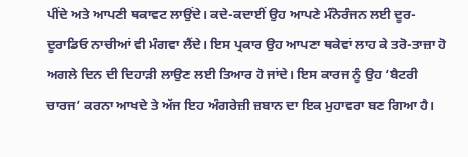ਪੀਂਦੇ ਅਤੇ ਆਪਣੀ ਥਕਾਵਟ ਲਾਉਂਦੇ। ਕਦੇ-ਕਦਾਈਂ ਉਹ ਆਪਣੇ ਮੰਨੋਰੰਜਨ ਲਈ ਦੂਰ-ਦੂਰਾਡਿਓ ਨਾਚੀਆਂ ਵੀ ਮੰਗਵਾ ਲੈਂਦੇ। ਇਸ ਪ੍ਰਕਾਰ ਉਹ ਆਪਣਾ ਥਕੇਵਾਂ ਲਾਹ ਕੇ ਤਰੋ-ਤਾਜ਼ਾ ਹੋ ਅਗਲੇ ਦਿਨ ਦੀ ਦਿਹਾੜੀ ਲਾਉਣ ਲਈ ਤਿਆਰ ਹੋ ਜਾਂਦੇ। ਇਸ ਕਾਰਜ ਨੂੰ ਉਹ ‘ਬੈਟਰੀ ਚਾਰਜ’ ਕਰਨਾ ਆਖਦੇ ਤੇ ਅੱਜ ਇਹ ਅੰਗਰੇਜ਼ੀ ਜ਼ਬਾਨ ਦਾ ਇਕ ਮੁਹਾਵਰਾ ਬਣ ਗਿਆ ਹੈ।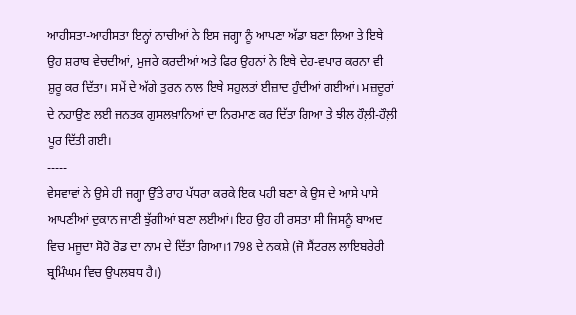ਆਹੀਸਤਾ-ਆਹੀਸਤਾ ਇਨ੍ਹਾਂ ਨਾਚੀਆਂ ਨੇ ਇਸ ਜਗ੍ਹਾ ਨੂੰ ਆਪਣਾ ਅੱਡਾ ਬਣਾ ਲਿਆ ਤੇ ਇਥੇ ਉਹ ਸ਼ਰਾਬ ਵੇਚਦੀਆਂ, ਮੁਜਰੇ ਕਰਦੀਆਂ ਅਤੇ ਫਿਰ ਉਹਨਾਂ ਨੇ ਇਥੇ ਦੇਹ-ਵਪਾਰ ਕਰਨਾ ਵੀ ਸ਼ੁਰੂ ਕਰ ਦਿੱਤਾ। ਸਮੇਂ ਦੇ ਅੱਗੇ ਤੁਰਨ ਨਾਲ ਇਥੇ ਸਹੁਲਤਾਂ ਈਜ਼ਾਦ ਹੁੰਦੀਆਂ ਗਈਆਂ। ਮਜ਼ਦੂਰਾਂ ਦੇ ਨਹਾਉਣ ਲਈ ਜਨਤਕ ਗੁਸਲਖ਼ਾਨਿਆਂ ਦਾ ਨਿਰਮਾਣ ਕਰ ਦਿੱਤਾ ਗਿਆ ਤੇ ਝੀਲ ਹੌਲ਼ੀ-ਹੌਲ਼ੀ ਪੂਰ ਦਿੱਤੀ ਗਈ।
-----
ਵੇਸਵਾਵਾਂ ਨੇ ਉਸੇ ਹੀ ਜਗ੍ਹਾ ਉੱਤੇ ਰਾਹ ਪੱਧਰਾ ਕਰਕੇ ਇਕ ਪਹੀ ਬਣਾ ਕੇ ਉਸ ਦੇ ਆਸੇ ਪਾਸੇ ਆਪਣੀਆਂ ਦੁਕਾਨ ਜਾਣੀ ਝੁੱਗੀਆਂ ਬਣਾ ਲਈਆਂ। ਇਹ ਉਹ ਹੀ ਰਸਤਾ ਸੀ ਜਿਸਨੂੰ ਬਾਅਦ ਵਿਚ ਮਜੂਦਾ ਸੋਹੋ ਰੋਡ ਦਾ ਨਾਮ ਦੇ ਦਿੱਤਾ ਗਿਆ।1798 ਦੇ ਨਕਸ਼ੇ (ਜੋ ਸੈਂਟਰਲ ਲਾਇਬਰੇਰੀ ਬ੍ਰਮਿੰਘਮ ਵਿਚ ਉਪਲਬਧ ਹੈ।)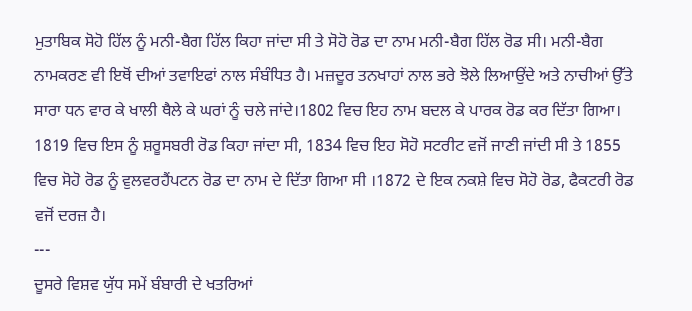ਮੁਤਾਬਿਕ ਸੋਹੋ ਹਿੱਲ ਨੂੰ ਮਨੀ-ਬੈਗ ਹਿੱਲ ਕਿਹਾ ਜਾਂਦਾ ਸੀ ਤੇ ਸੋਹੋ ਰੋਡ ਦਾ ਨਾਮ ਮਨੀ-ਬੈਗ ਹਿੱਲ ਰੋਡ ਸੀ। ਮਨੀ-ਬੈਗ ਨਾਮਕਰਣ ਵੀ ਇਥੋਂ ਦੀਆਂ ਤਵਾਇਫਾਂ ਨਾਲ ਸੰਬੰਧਿਤ ਹੈ। ਮਜ਼ਦੂਰ ਤਨਖਾਹਾਂ ਨਾਲ ਭਰੇ ਝੋਲੇ ਲਿਆਉਂਦੇ ਅਤੇ ਨਾਚੀਆਂ ਉੱਤੇ ਸਾਰਾ ਧਨ ਵਾਰ ਕੇ ਖਾਲੀ ਥੈਲੇ ਕੇ ਘਰਾਂ ਨੂੰ ਚਲੇ ਜਾਂਦੇ।1802 ਵਿਚ ਇਹ ਨਾਮ ਬਦਲ ਕੇ ਪਾਰਕ ਰੋਡ ਕਰ ਦਿੱਤਾ ਗਿਆ। 1819 ਵਿਚ ਇਸ ਨੂੰ ਸ਼ਰੂਸਬਰੀ ਰੋਡ ਕਿਹਾ ਜਾਂਦਾ ਸੀ, 1834 ਵਿਚ ਇਹ ਸੋਹੋ ਸਟਰੀਟ ਵਜੋਂ ਜਾਣੀ ਜਾਂਦੀ ਸੀ ਤੇ 1855 ਵਿਚ ਸੋਹੋ ਰੋਡ ਨੂੰ ਵੁਲਵਰਹੈਂਪਟਨ ਰੋਡ ਦਾ ਨਾਮ ਦੇ ਦਿੱਤਾ ਗਿਆ ਸੀ ।1872 ਦੇ ਇਕ ਨਕਸ਼ੇ ਵਿਚ ਸੋਹੋ ਰੋਡ, ਫੈਕਟਰੀ ਰੋਡ ਵਜੋਂ ਦਰਜ਼ ਹੈ।
---
ਦੂਸਰੇ ਵਿਸ਼ਵ ਯੁੱਧ ਸਮੇਂ ਬੰਬਾਰੀ ਦੇ ਖਤਰਿਆਂ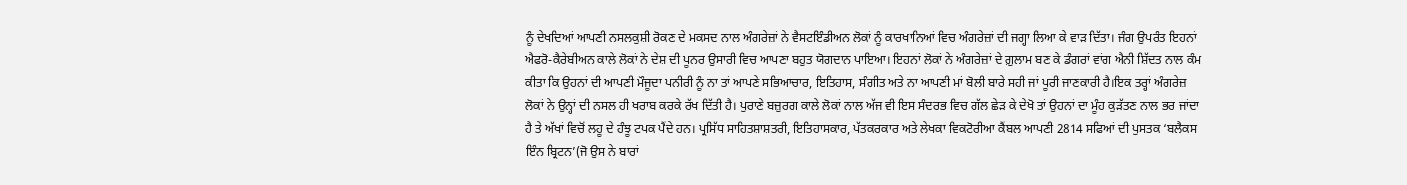ਨੂੰ ਦੇਖਦਿਆਂ ਆਪਣੀ ਨਸਲਕੁਸ਼ੀ ਰੋਕਣ ਦੇ ਮਕਸਦ ਨਾਲ ਅੰਗਰੇਜ਼ਾਂ ਨੇ ਵੈਸਟਇੰਡੀਅਨ ਲੋਕਾਂ ਨੂੰ ਕਾਰਖਾਨਿਆਂ ਵਿਚ ਅੰਗਰੇਜ਼ਾਂ ਦੀ ਜਗ੍ਹਾ ਲਿਆ ਕੇ ਵਾੜ ਦਿੱਤਾ। ਜੰਗ ਉਪਰੰਤ ਇਹਨਾਂ ਐਫਰੋ-ਕੈਰੇਬੀਅਨ ਕਾਲੇ ਲੋਕਾਂ ਨੇ ਦੇਸ਼ ਦੀ ਪੂਨਰ ਉਸਾਰੀ ਵਿਚ ਆਪਣਾ ਬਹੁਤ ਯੋਗਦਾਨ ਪਾਇਆ। ਇਹਨਾਂ ਲੋਕਾਂ ਨੇ ਅੰਗਰੇਜ਼ਾਂ ਦੇ ਗ਼ੁਲਾਮ ਬਣ ਕੇ ਡੰਗਰਾਂ ਵਾਂਗ ਐਨੀ ਸ਼ਿੱਦਤ ਨਾਲ ਕੰਮ ਕੀਤਾ ਕਿ ਉਹਨਾਂ ਦੀ ਆਪਣੀ ਮੌਜੂਦਾ ਪਨੀਰੀ ਨੂੰ ਨਾ ਤਾਂ ਆਪਣੇ ਸਭਿਆਚਾਰ, ਇਤਿਹਾਸ, ਸੰਗੀਤ ਅਤੇ ਨਾ ਆਪਣੀ ਮਾਂ ਬੋਲੀ ਬਾਰੇ ਸਹੀ ਜਾਂ ਪੂਰੀ ਜਾਣਕਾਰੀ ਹੈ।ਇਕ ਤਰ੍ਹਾਂ ਅੰਗਰੇਜ਼ ਲੋਕਾਂ ਨੇ ਉਨ੍ਹਾਂ ਦੀ ਨਸਲ ਹੀ ਖਰਾਬ ਕਰਕੇ ਰੱਖ ਦਿੱਤੀ ਹੈ। ਪੁਰਾਣੇ ਬਜ਼ੁਰਗ ਕਾਲੇ ਲੋਕਾਂ ਨਾਲ ਅੱਜ ਵੀ ਇਸ ਸੰਦਰਭ ਵਿਚ ਗੱਲ ਛੇੜ ਕੇ ਦੇਖੋ ਤਾਂ ਉਹਨਾਂ ਦਾ ਮੂੰਹ ਕੁੜੱਤਣ ਨਾਲ ਭਰ ਜਾਂਦਾ ਹੈ ਤੇ ਅੱਖਾਂ ਵਿਚੋਂ ਲਹੂ ਦੇ ਹੰਝੂ ਟਪਕ ਪੈਂਦੇ ਹਨ। ਪ੍ਰਸਿੱਧ ਸਾਹਿਤਸ਼ਾਸ਼ਤਰੀ, ਇਤਿਹਾਸਕਾਰ, ਪੱਤਕਰਕਾਰ ਅਤੇ ਲੇਖਕਾ ਵਿਕਟੋਰੀਆ ਕੈਂਬਲ ਆਪਣੀ 2814 ਸਫਿਆਂ ਦੀ ਪੁਸਤਕ ‘ਬਲੈਕਸ ਇੰਨ ਬ੍ਰਿਟਨ’(ਜੋ ਉਸ ਨੇ ਬਾਰਾਂ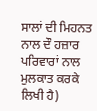ਸਾਲਾਂ ਦੀ ਮਿਹਨਤ ਨਾਲ ਦੌ ਹਜ਼ਾਰ ਪਰਿਵਾਰਾਂ ਨਾਲ ਮੁਲਕਾਤ ਕਰਕੇ ਲਿਖੀ ਹੈ)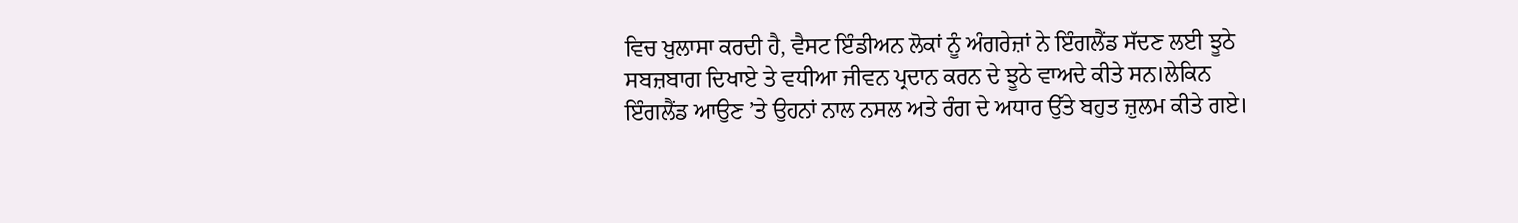ਵਿਚ ਖ਼ੁਲਾਸਾ ਕਰਦੀ ਹੈ, ਵੈਸਟ ਇੰਡੀਅਨ ਲੋਕਾਂ ਨੂੰ ਅੰਗਰੇਜ਼ਾਂ ਨੇ ਇੰਗਲੈਂਡ ਸੱਦਣ ਲਈ ਝੂਠੇ ਸਬਜ਼ਬਾਗ ਦਿਖਾਏ ਤੇ ਵਧੀਆ ਜੀਵਨ ਪ੍ਰਦਾਨ ਕਰਨ ਦੇ ਝੂਠੇ ਵਾਅਦੇ ਕੀਤੇ ਸਨ।ਲੇਕਿਨ ਇੰਗਲੈਂਡ ਆਉਣ ’ਤੇ ਉਹਨਾਂ ਨਾਲ ਨਸਲ ਅਤੇ ਰੰਗ ਦੇ ਅਧਾਰ ਉੱਤੇ ਬਹੁਤ ਜ਼ੁਲਮ ਕੀਤੇ ਗਏ।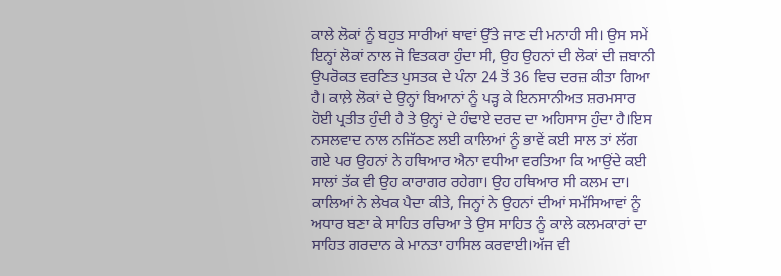ਕਾਲੇ ਲੋਕਾਂ ਨੂੰ ਬਹੁਤ ਸਾਰੀਆਂ ਥਾਵਾਂ ਉੱਤੇ ਜਾਣ ਦੀ ਮਨਾਹੀ ਸੀ। ਉਸ ਸਮੇਂ ਇਨ੍ਹਾਂ ਲੋਕਾਂ ਨਾਲ ਜੋ ਵਿਤਕਰਾ ਹੁੰਦਾ ਸੀ, ਉਹ ਉਹਨਾਂ ਦੀ ਲੋਕਾਂ ਦੀ ਜ਼ਬਾਨੀ ਉਪਰੋਕਤ ਵਰਣਿਤ ਪੁਸਤਕ ਦੇ ਪੰਨਾ 24 ਤੋਂ 36 ਵਿਚ ਦਰਜ਼ ਕੀਤਾ ਗਿਆ ਹੈ। ਕਾਲ਼ੇ ਲੋਕਾਂ ਦੇ ਉਨ੍ਹਾਂ ਬਿਆਨਾਂ ਨੂੰ ਪੜ੍ਹ ਕੇ ਇਨਸਾਨੀਅਤ ਸ਼ਰਮਸਾਰ ਹੋਈ ਪ੍ਰਤੀਤ ਹੁੰਦੀ ਹੈ ਤੇ ਉਨ੍ਹਾਂ ਦੇ ਹੰਢਾਏ ਦਰਦ ਦਾ ਅਹਿਸਾਸ ਹੁੰਦਾ ਹੈ।ਇਸ ਨਸਲਵਾਦ ਨਾਲ ਨਜਿੱਠਣ ਲਈ ਕਾਲਿਆਂ ਨੂੰ ਭਾਵੇਂ ਕਈ ਸਾਲ ਤਾਂ ਲੱਗ ਗਏ ਪਰ ਉਹਨਾਂ ਨੇ ਹਥਿਆਰ ਐਨਾ ਵਧੀਆ ਵਰਤਿਆ ਕਿ ਆਉਂਦੇ ਕਈ ਸਾਲਾਂ ਤੱਕ ਵੀ ਉਹ ਕਾਰਾਗਰ ਰਹੇਗਾ। ਉਹ ਹਥਿਆਰ ਸੀ ਕਲਮ ਦਾ। ਕਾਲਿਆਂ ਨੇ ਲੇਖਕ ਪੈਦਾ ਕੀਤੇ, ਜਿਨ੍ਹਾਂ ਨੇ ਉਹਨਾਂ ਦੀਆਂ ਸਮੱਸਿਆਵਾਂ ਨੂੰ ਅਧਾਰ ਬਣਾ ਕੇ ਸਾਹਿਤ ਰਚਿਆ ਤੇ ਉਸ ਸਾਹਿਤ ਨੂੰ ਕਾਲੇ ਕਲਮਕਾਰਾਂ ਦਾ ਸਾਹਿਤ ਗਰਦਾਨ ਕੇ ਮਾਨਤਾ ਹਾਸਿਲ ਕਰਵਾਈ।ਅੱਜ ਵੀ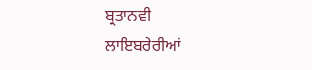ਬ੍ਰਤਾਨਵੀ ਲਾਇਬਰੇਰੀਆਂ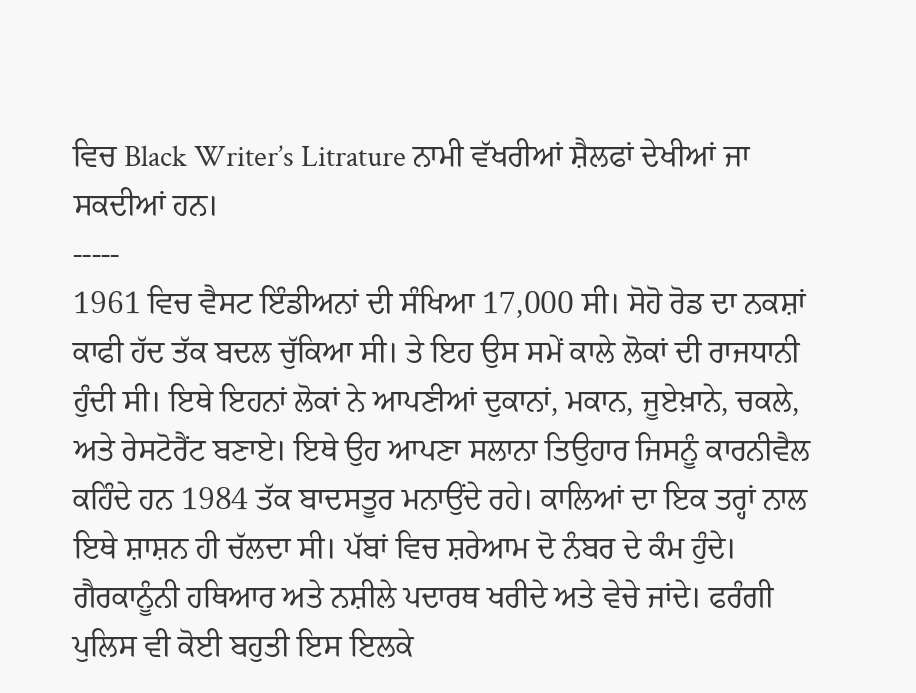ਵਿਚ Black Writer’s Litrature ਨਾਮੀ ਵੱਖਰੀਆਂ ਸ਼ੈਲਫਾਂ ਦੇਖੀਆਂ ਜਾ ਸਕਦੀਆਂ ਹਨ।
-----
1961 ਵਿਚ ਵੈਸਟ ਇੰਡੀਅਨਾਂ ਦੀ ਸੰਖਿਆ 17,000 ਸੀ। ਸੋਹੋ ਰੋਡ ਦਾ ਨਕਸ਼ਾਂ ਕਾਫੀ ਹੱਦ ਤੱਕ ਬਦਲ ਚੁੱਕਿਆ ਸੀ। ਤੇ ਇਹ ਉਸ ਸਮੇਂ ਕਾਲੇ ਲੋਕਾਂ ਦੀ ਰਾਜਧਾਨੀ ਹੁੰਦੀ ਸੀ। ਇਥੇ ਇਹਨਾਂ ਲੋਕਾਂ ਨੇ ਆਪਣੀਆਂ ਦੁਕਾਨਾਂ, ਮਕਾਨ, ਜੂਏਖ਼ਾਨੇ, ਚਕਲੇ, ਅਤੇ ਰੇਸਟੋਰੈਂਟ ਬਣਾਏ। ਇਥੇ ਉਹ ਆਪਣਾ ਸਲਾਨਾ ਤਿਉਹਾਰ ਜਿਸਨੂੰ ਕਾਰਨੀਵੈਲ ਕਹਿੰਦੇ ਹਨ 1984 ਤੱਕ ਬਾਦਸਤੂਰ ਮਨਾਉਂਦੇ ਰਹੇ। ਕਾਲਿਆਂ ਦਾ ਇਕ ਤਰ੍ਹਾਂ ਨਾਲ ਇਥੇ ਸ਼ਾਸ਼ਨ ਹੀ ਚੱਲਦਾ ਸੀ। ਪੱਬਾਂ ਵਿਚ ਸ਼ਰੇਆਮ ਦੋ ਨੰਬਰ ਦੇ ਕੰਮ ਹੁੰਦੇ। ਗੈਰਕਾਨੂੰਨੀ ਹਥਿਆਰ ਅਤੇ ਨਸ਼ੀਲੇ ਪਦਾਰਥ ਖਰੀਦੇ ਅਤੇ ਵੇਚੇ ਜਾਂਦੇ। ਫਰੰਗੀ ਪੁਲਿਸ ਵੀ ਕੋਈ ਬਹੁਤੀ ਇਸ ਇਲਕੇ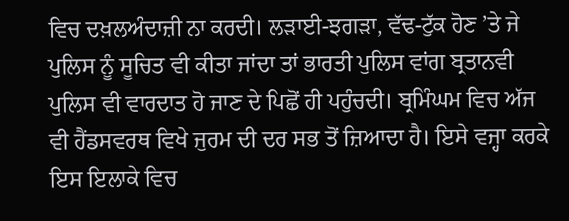ਵਿਚ ਦਖ਼ਲਅੰਦਾਜ਼ੀ ਨਾ ਕਰਦੀ। ਲੜਾਈ-ਝਗੜਾ, ਵੱਢ-ਟੁੱਕ ਹੋਣ ’ਤੇ ਜੇ ਪੁਲਿਸ ਨੂੰ ਸੂਚਿਤ ਵੀ ਕੀਤਾ ਜਾਂਦਾ ਤਾਂ ਭਾਰਤੀ ਪੁਲਿਸ ਵਾਂਗ ਬ੍ਰਤਾਨਵੀ ਪੁਲਿਸ ਵੀ ਵਾਰਦਾਤ ਹੋ ਜਾਣ ਦੇ ਪਿਛੋਂ ਹੀ ਪਹੁੰਚਦੀ। ਬ੍ਰਮਿੰਘਮ ਵਿਚ ਅੱਜ ਵੀ ਹੈਂਡਸਵਰਥ ਵਿਖੇ ਜੁਰਮ ਦੀ ਦਰ ਸਭ ਤੋਂ ਜ਼ਿਆਦਾ ਹੈ। ਇਸੇ ਵਜ੍ਹਾ ਕਰਕੇ ਇਸ ਇਲਾਕੇ ਵਿਚ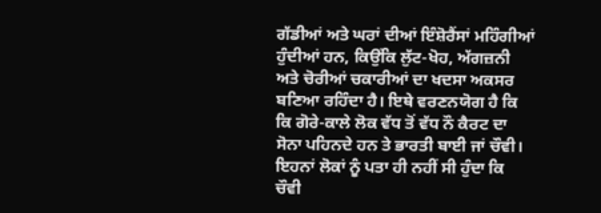ਗੱਡੀਆਂ ਅਤੇ ਘਰਾਂ ਦੀਆਂ ਇੰਸ਼ੋਰੈਂਸਾਂ ਮਹਿੰਗੀਆਂ ਹੁੰਦੀਆਂ ਹਨ, ਕਿਉਂਕਿ ਲੁੱਟ-ਖੋਹ, ਅੱਗਜ਼ਨੀ ਅਤੇ ਚੋਰੀਆਂ ਚਕਾਰੀਆਂ ਦਾ ਖਦਸਾ ਅਕਸਰ ਬਣਿਆ ਰਹਿੰਦਾ ਹੈ। ਇਥੇ ਵਰਣਨਯੋਗ ਹੈ ਕਿ ਕਿ ਗੋਰੇ-ਕਾਲੇ ਲੋਕ ਵੱਧ ਤੋਂ ਵੱਧ ਨੌ ਕੈਰਟ ਦਾ ਸੋਨਾ ਪਹਿਨਦੇ ਹਨ ਤੇ ਭਾਰਤੀ ਬਾਈ ਜਾਂ ਚੌਵੀ। ਇਹਨਾਂ ਲੋਕਾਂ ਨੂੰ ਪਤਾ ਹੀ ਨਹੀਂ ਸੀ ਹੁੰਦਾ ਕਿ ਚੌਵੀ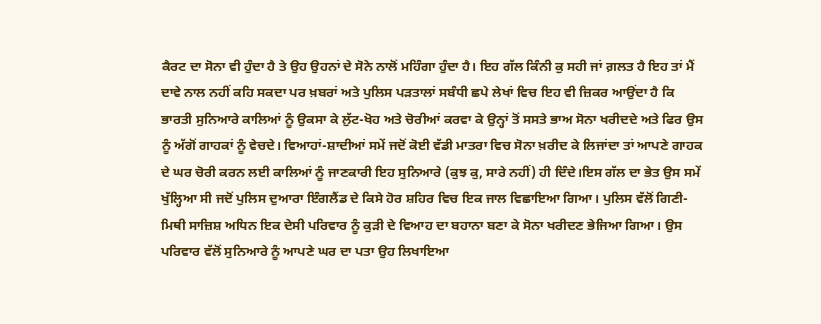ਕੈਰਟ ਦਾ ਸੋਨਾ ਵੀ ਹੁੰਦਾ ਹੈ ਤੇ ਉਹ ਉਹਨਾਂ ਦੇ ਸੋਨੇ ਨਾਲੋਂ ਮਹਿੰਗਾ ਹੁੰਦਾ ਹੈ। ਇਹ ਗੱਲ ਕਿੰਨੀ ਕੁ ਸਹੀ ਜਾਂ ਗ਼ਲਤ ਹੈ ਇਹ ਤਾਂ ਮੈਂ ਦਾਵੇ ਨਾਲ ਨਹੀਂ ਕਹਿ ਸਕਦਾ ਪਰ ਖ਼ਬਰਾਂ ਅਤੇ ਪੁਲਿਸ ਪੜਤਾਲਾਂ ਸਬੰਧੀ ਛਪੇ ਲੇਖਾਂ ਵਿਚ ਇਹ ਵੀ ਜ਼ਿਕਰ ਆਉਂਦਾ ਹੈ ਕਿ ਭਾਰਤੀ ਸੁਨਿਆਰੇ ਕਾਲਿਆਂ ਨੂੰ ਉਕਸਾ ਕੇ ਲੁੱਟ-ਖੋਹ ਅਤੇ ਚੋਰੀਆਂ ਕਰਵਾ ਕੇ ਉਨ੍ਹਾਂ ਤੋਂ ਸਸਤੇ ਭਾਅ ਸੋਨਾ ਖਰੀਦਦੇ ਅਤੇ ਫਿਰ ਉਸ ਨੂੰ ਅੱਗੋਂ ਗਾਹਕਾਂ ਨੂੰ ਵੇਚਦੇ। ਵਿਆਹਾਂ-ਸ਼ਾਦੀਆਂ ਸਮੇਂ ਜਦੋਂ ਕੋਈ ਵੱਡੀ ਮਾਤਰਾ ਵਿਚ ਸੋਨਾ ਖ਼ਰੀਦ ਕੇ ਲਿਜਾਂਦਾ ਤਾਂ ਆਪਣੇ ਗਾਹਕ ਦੇ ਘਰ ਚੋਰੀ ਕਰਨ ਲਈ ਕਾਲਿਆਂ ਨੂੰ ਜਾਣਕਾਰੀ ਇਹ ਸੁਨਿਆਰੇ (ਕੁਝ ਕੁ, ਸਾਰੇ ਨਹੀਂ) ਹੀ ਦਿੰਦੇ।ਇਸ ਗੱਲ ਦਾ ਭੇਤ ਉਸ ਸਮੇਂ ਖੁੱਲ੍ਹਿਆ ਸੀ ਜਦੋਂ ਪੁਲਿਸ ਦੁਆਰਾ ਇੰਗਲੈਂਡ ਦੇ ਕਿਸੇ ਹੋਰ ਸ਼ਹਿਰ ਵਿਚ ਇਕ ਜਾਲ ਵਿਛਾਇਆ ਗਿਆ। ਪੁਲਿਸ ਵੱਲੋਂ ਗਿਣੀ-ਮਿਥੀ ਸਾਜ਼ਿਸ਼ ਅਧਿਨ ਇਕ ਦੇਸੀ ਪਰਿਵਾਰ ਨੂੰ ਕੁੜੀ ਦੇ ਵਿਆਹ ਦਾ ਬਹਾਨਾ ਬਣਾ ਕੇ ਸੋਨਾ ਖਰੀਦਣ ਭੇਜਿਆ ਗਿਆ। ਉਸ ਪਰਿਵਾਰ ਵੱਲੋਂ ਸੁਨਿਆਰੇ ਨੂੰ ਆਪਣੇ ਘਰ ਦਾ ਪਤਾ ਉਹ ਲਿਖਾਇਆ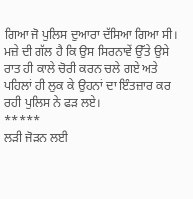ਗਿਆ ਜੋ ਪੁਲਿਸ ਦੁਆਰਾ ਦੱਸਿਆ ਗਿਆ ਸੀ। ਮਜ਼ੇ ਦੀ ਗੱਲ ਹੈ ਕਿ ਉਸ ਸਿਰਨਾਵੇਂ ਉੱਤੇ ਉਸੇ ਰਾਤ ਹੀ ਕਾਲੇ ਚੋਰੀ ਕਰਨ ਚਲੇ ਗਏ ਅਤੇ ਪਹਿਲਾਂ ਹੀ ਲੁਕ ਕੇ ਉਹਨਾਂ ਦਾ ਇੰਤਜ਼ਾਰ ਕਰ ਰਹੀ ਪੁਲਿਸ ਨੇ ਫੜ ਲਏ।
*****
ਲੜੀ ਜੋੜਨ ਲਈ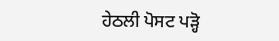ਹੇਠਲੀ ਪੋਸਟ ਪੜ੍ਹੋ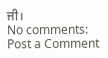ਜੀ।
No comments:
Post a Comment